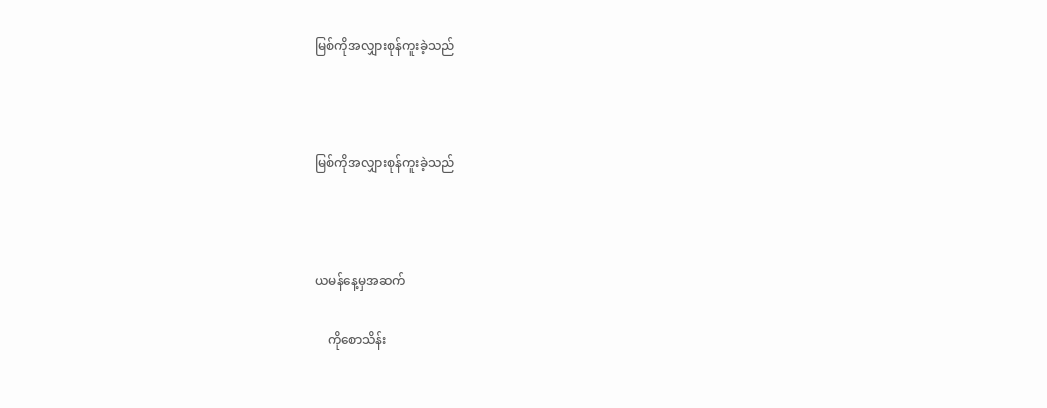မြစ်ကိုအလျှားစုန်ကူးခဲ့သည်



မြစ်ကိုအလျှားစုန်ကူးခဲ့သည်



ယမန်နေ့မှအဆက်

    ကိုစောသိန်း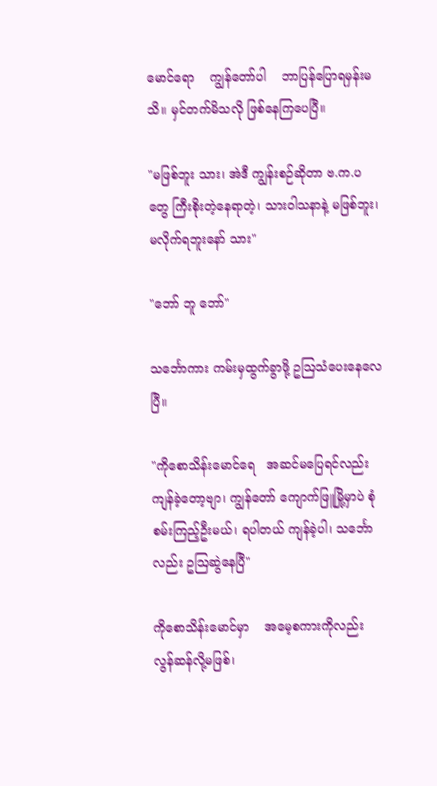မောင်ရော    ကျွန်တော်ပါ    ဘာပြန်ပြောရမှန်းမသိ။ မှင်တက်မိသလို ဖြစ်နေကြပေပြီ။

"မဖြစ်ဘူး သား၊ အဲဒီ ကျွန်းစဉ်ဆိုတာ ဗ.က.ပ တွေ ကြီးစိုးတဲ့နေရာတဲ့၊ သားဝါသနာနဲ့ မဖြစ်ဘူး၊ မလိုက်ရဘူးနော် သား"

"ဘော် ဘူ ဘော်"

သင်္ဘောကား ကမ်းမှထွက်ခွာဖို့ ဥဩသံပေးနေလေပြီ။

"ကိုစောသိန်းမောင်ရေ   အဆင်မပြေရင်လည်း   ကျန်ခဲ့တော့ဗျာ၊ ကျွန်တော် ကျောက်ဖြူမြို့မှာပဲ စုံစမ်းကြည့်ဦးမယ်၊ ရပါတယ် ကျန်ခဲ့ပါ၊ သင်္ဘောလည်း ဥဩဆွဲနေပြီ"

ကိုစောသိန်းမောင်မှာ    အမေ့စကားကိုလည်း   လွန်ဆန်လို့မဖြစ်၊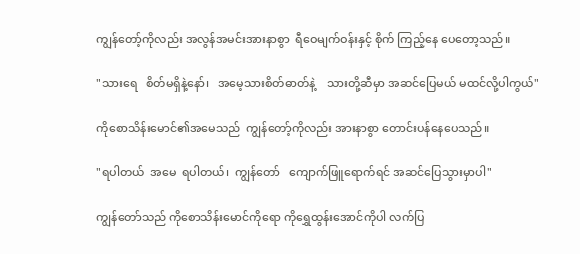ကျွန်တော့်ကိုလည်း အလွန်အမင်းအားနာစွာ  ရီဝေမျက်ဝန်းနှင့် စိုက် ကြည့်နေ ပေတော့သည်။

"သားရေ   စိတ်မရှိနဲ့နော်၊   အမေ့သားစိတ်ဓာတ်နဲ့    သားတို့ဆီမှာ အဆင်ပြေမယ် မထင်လို့ပါကွယ်"

ကိုစောသိန်းမောင်၏အမေသည်  ကျွန်တော့်ကိုလည်း အားနာစွာ တောင်းပန်နေပေသည်။

"ရပါတယ်  အမေ  ရပါတယ်၊  ကျွန်တော်   ကျောက်ဖြူရောက်ရင် အဆင်ပြေသွားမှာပါ"

ကျွန်တော်သည် ကိုစောသိန်းမောင်ကိုရော ကိုရွှေထွန်းအောင်ကိုပါ လက်ပြ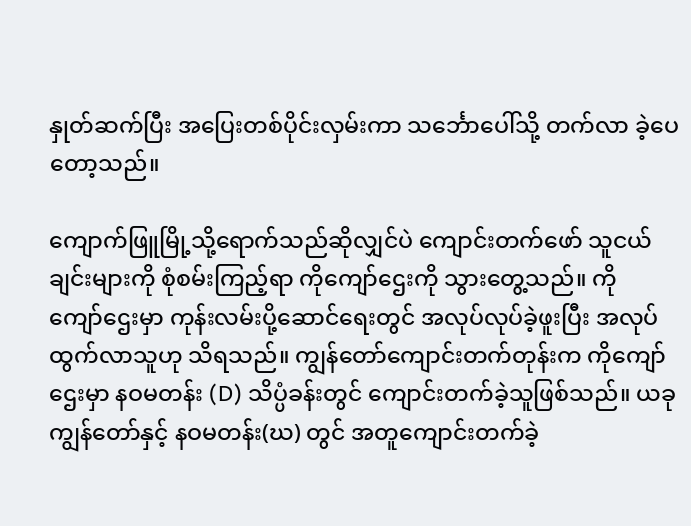နှုတ်ဆက်ပြီး အပြေးတစ်ပိုင်းလှမ်းကာ သင်္ဘောပေါ်သို့ တက်လာ ခဲ့ပေတော့သည်။

ကျောက်ဖြူမြို့သို့ရောက်သည်ဆိုလျှင်ပဲ ကျောင်းတက်ဖော် သူငယ်ချင်းများကို စုံစမ်းကြည့်ရာ ကိုကျော်ဌေးကို သွားတွေ့သည်။ ကိုကျော်‌‌‌ဌေးမှာ ကုန်းလမ်းပို့ဆောင်ရေးတွင် အလုပ်လုပ်ခဲ့ဖူးပြီး အလုပ်ထွက်လာသူဟု သိရသည်။ ကျွန်တော်ကျောင်းတက်တုန်းက ကိုကျော်ဌေးမှာ နဝမတန်း (D) သိပ္ပံခန်းတွင် ကျောင်းတက်ခဲ့သူဖြစ်သည်။ ယခု ကျွန်တော်နှင့် နဝမတန်း(ဃ) တွင် အတူကျောင်းတက်ခဲ့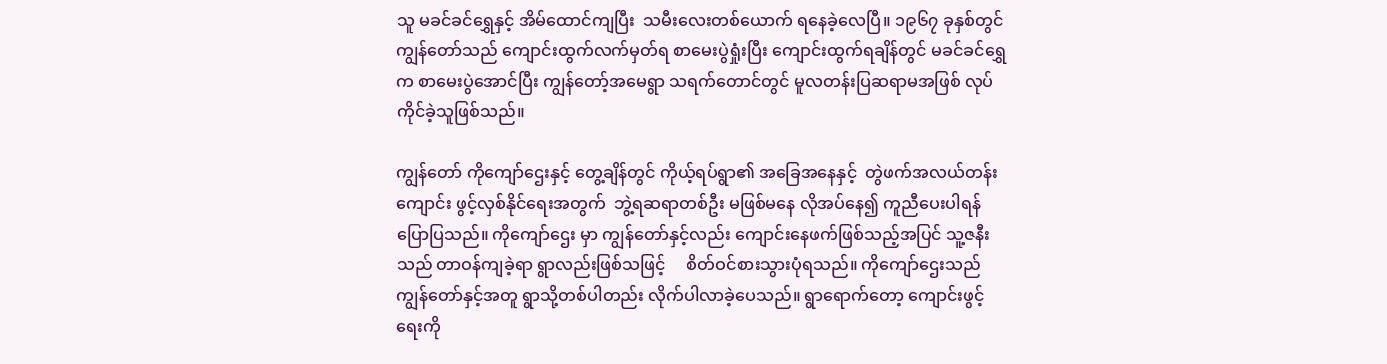သူ မခင်ခင်ရွှေနှင့် အိမ်ထောင်ကျပြီး  သမီးလေးတစ်ယောက် ရနေခဲ့လေပြီ။ ၁၉၆၇ ခုနှစ်တွင် ကျွန်တော်သည် ကျောင်းထွက်လက်မှတ်ရ စာမေးပွဲရှုံးပြီး ကျောင်းထွက်ရချိန်တွင် မခင်ခင်ရွှေက စာမေးပွဲအောင်ပြီး ကျွန်တော့်အမေရွာ သရက်တောင်တွင် မူလတန်းပြဆရာမအဖြစ် လုပ်ကိုင်ခဲ့သူဖြစ်သည်။

ကျွန်တော် ကိုကျော်ဌေးနှင့် တွေ့ချိန်တွင် ကိုယ့်ရပ်ရွာ၏ အခြေအနေနှင့်  တွဲဖက်အလယ်တန်းကျောင်း ဖွင့်လှစ်နိုင်ရေးအတွက်  ဘွဲ့ရဆရာတစ်ဦး မဖြစ်မနေ လိုအပ်နေ၍ ကူညီပေးပါရန် ပြောပြသည်။ ကိုကျော်ဌေး မှာ ကျွန်တော်နှင့်လည်း ကျောင်းနေဖက်ဖြစ်သည့်အပြင် သူ့ဇနီးသည် တာဝန်ကျခဲ့ရာ ရွာလည်းဖြစ်သဖြင့်     စိတ်ဝင်စားသွားပုံရသည်။ ကိုကျော်ဌေးသည် ကျွန်တော်နှင့်အတူ ရွာသို့တစ်ပါတည်း လိုက်ပါလာခဲ့ပေသည်။ ရွာရောက်တော့ ကျောင်းဖွင့်ရေးကို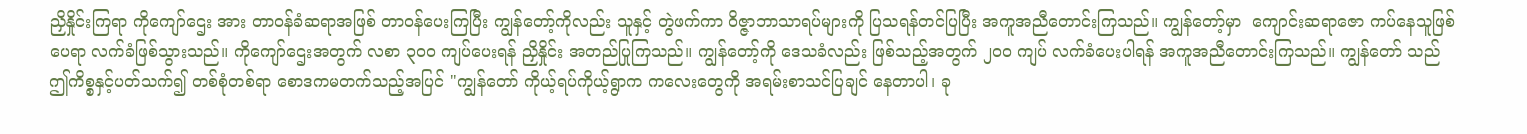ညှိနှိုင်းကြရာ ကိုကျော်ဌေး အား တာဝန်ခံဆရာအဖြစ် တာဝန်ပေးကြပြီး ကျွန်တော့်ကိုလည်း သူနှင့် တွဲဖက်ကာ ဝိဇ္ဇာဘာသာရပ်များကို ပြသရန်တင်ပြပြီး အကူအညီတောင်းကြသည်။ ကျွန်တော့်မှာ  ကျောင်းဆရာဇော ကပ်နေသူဖြစ်ပေရာ လက်ခံဖြစ်သွားသည်။ ကိုကျော်ဌေးအတွက် လစာ ၃၀၀ ကျပ်ပေးရန် ညှိနှိုင်း အတည်ပြုကြသည်။ ကျွန်တော့်ကို ဒေသခံလည်း ဖြစ်သည့်အတွက် ၂၀၀ ကျပ် လက်ခံပေးပါရန် အကူအညီတောင်းကြသည်။ ကျွန်တော် သည် ဤကိစ္စနှင့်ပတ်သက်၍ တစ်စုံတစ်ရာ စောဒကမတက်သည့်အပြင် "ကျွန်တော် ကိုယ့်ရပ်ကိုယ့်ရွာက ကလေးတွေကို အရမ်းစာသင်ပြချင် နေတာပါ၊ ခု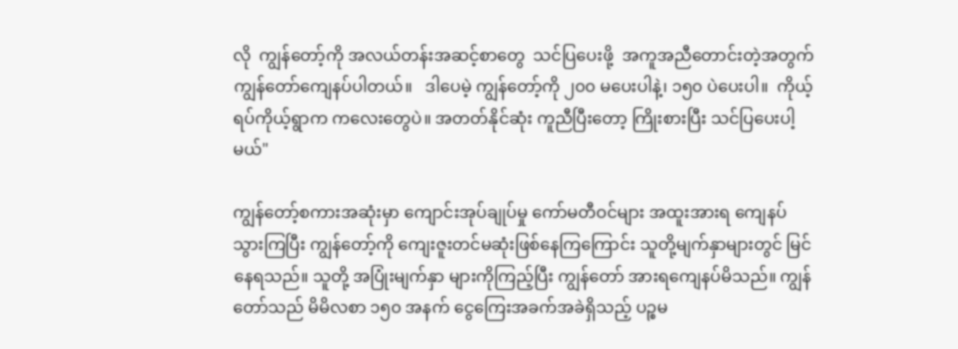လို  ကျွန်တော့်ကို အလယ်တန်းအဆင့်စာတွေ  သင်ပြပေးဖို့  အကူအညီတောင်းတဲ့အတွက် ကျွန်တော်‌ကျေနပ်ပါတယ်။   ဒါပေမဲ့ ကျွန်တော့်ကို ၂၀၀ မပေးပါနဲ့၊ ၁၅၀ ပဲပေးပါ။  ကိုယ့်ရပ်ကိုယ့်ရွာက ကလေးတွေပဲ။ အတတ်နိုင်ဆုံး ကူညီပြီးတော့ ကြိုးစားပြီး သင်ပြပေးပါ့မယ်"

ကျွန်တော့်စကားအဆုံးမှာ ကျောင်းအုပ်ချုပ်မှု ကော်မတီဝင်များ အထူးအားရ ကျေနပ်သွားကြပြီး ကျွန်တော့်ကို ကျေးဇူးတင်မဆုံးဖြစ်နေကြကြောင်း သူတို့မျက်နှာများတွင် မြင်နေရသည်။ သူတို့ အပြုံးမျက်နှာ များကိုကြည့်ပြီး ကျွန်တော် အားရကျေနပ်မိသည်။ ကျွန်တော်သည် မိမိလစာ ၁၅၀ အနက် ငွေကြေးအခက်အခဲရှိသည့် ပဉ္စမ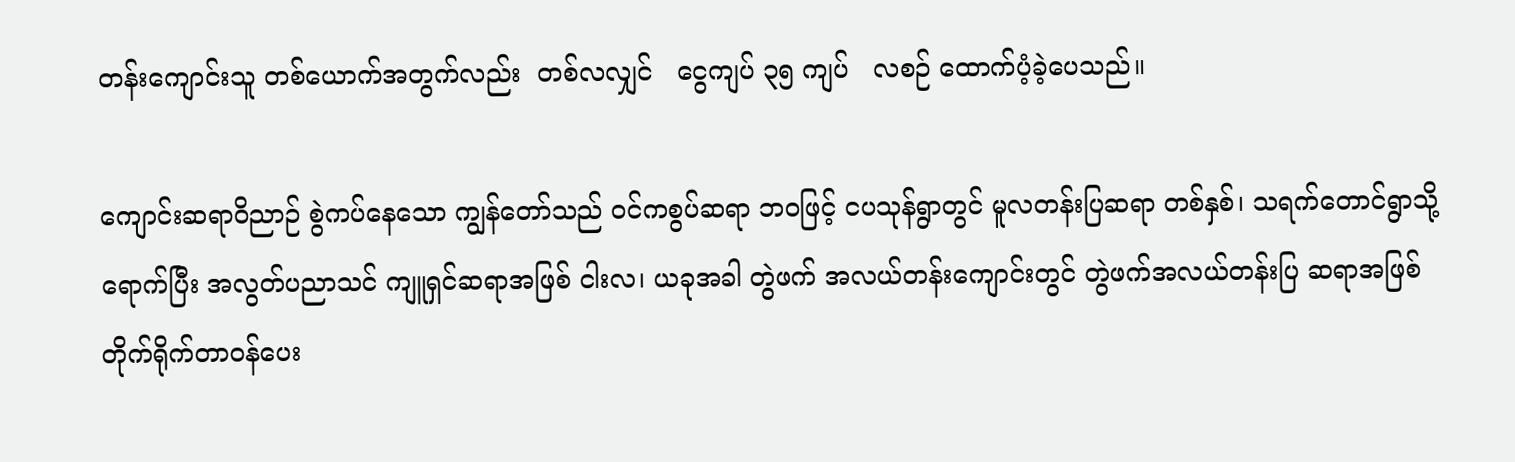တန်းကျောင်းသူ တစ်ယောက်အတွက်လည်း  တစ်လလျှင်   ငွေကျပ် ၃၅ ကျပ်   လစဉ် ထောက်ပံ့ခဲ့ပေသည်။

ကျောင်းဆရာဝိညာဉ် စွဲကပ်နေ‌သော ကျွန်တော်သည် ဝင်ကစွပ်ဆရာ ဘဝဖြင့် ငပသုန်ရွာတွင် မူလတန်းပြဆရာ တစ်နှစ်၊ သရက်တောင်ရွာသို့ ရောက်ပြီး အလွတ်ပညာသင် ကျူရှင်ဆရာအဖြစ် ငါးလ၊ ယခုအခါ တွဲဖက် အလယ်တန်းကျောင်းတွင် တွဲဖက်အလယ်တန်းပြ ဆရာအဖြစ် တိုက်ရိုက်တာဝန်ပေး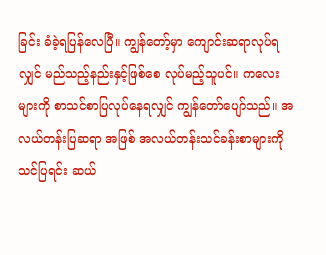ခြင်း ခံခဲ့ရပြန်လေပြီ။ ကျွန်တော့်မှာ ကျောင်းဆရာလုပ်ရလျှင် မည်သည့်နည်းနှင့်ဖြစ်စေ လုပ်မည့်သူပင်။ ကလေးများကို စာသင်စာပြလုပ်နေရလျှင် ကျွန်တော်ပျော်သည်။ အလယ်တန်းပြဆရာ အဖြစ် အလယ်တန်းသင်ခန်းစာများကို သင်ပြရင်း ဆယ်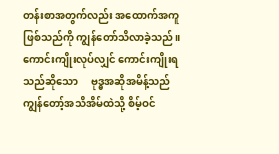တန်းစာအတွက်လည်း အထောက်အကူဖြစ်သည်ကို ကျွန်တော်သိလာခဲ့သည်။ ကောင်းကျိုးလုပ်လျှင် ကောင်းကျိုးရသည်ဆိုသော     ဗုဒ္ဓအဆိုအမိန့်သည် ကျွန်တော့်အသိအိမ်ထဲသို့ စိမ့်ဝင်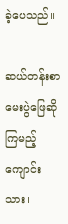ခဲ့ပေသည်။

ဆယ်တန်းစာမေးပွဲဖြေဆိုကြမည့် ကျောင်းသား၊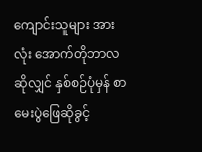ကျောင်းသူများ အားလုံး အောက်တိုဘာလ ဆိုလျှင် နှစ်စဉ်ပုံမှန် စာမေးပွဲဖြေဆိုခွင့်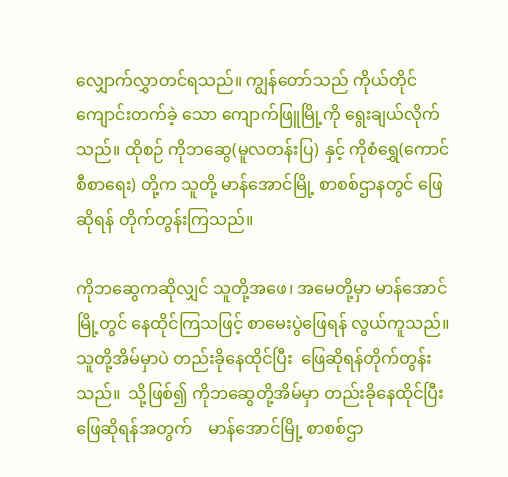လျှောက်လွှာတင်ရသည်။ ကျွန်တော်သည် ကိုယ်တိုင်ကျောင်းတက်ခဲ့ သော ကျောက်ဖြူမြို့ကို ရွေးချယ်လိုက်သည်။ ထိုစဉ် ကိုဘဆွေ(မူလတန်းပြ) နှင့် ကိုစံရွှေ(ကောင်စီစာရေး) တို့က သူတို့ မာန်အောင်မြို့ စာစစ်ဌာနတွင် ဖြေဆိုရန် တိုက်တွန်းကြသည်။

ကိုဘဆွေကဆိုလျှင် သူတို့အဖေ၊ အမေတို့မှာ မာန်အောင်မြို့တွင် နေထိုင်ကြသဖြင့် စာမေးပွဲဖြေရန် လွယ်ကူသည်။ သူတို့အိမ်မှာပဲ တည်းခိုနေထိုင်ပြီး  ဖြေဆိုရန်တိုက်တွန်းသည်။  သို့ဖြစ်၍ ကိုဘဆွေတို့အိမ်မှာ တည်းခိုနေထိုင်ပြီး ဖြေဆိုရန်အတွက်    မာန်အောင်မြို့ စာစစ်ဌာ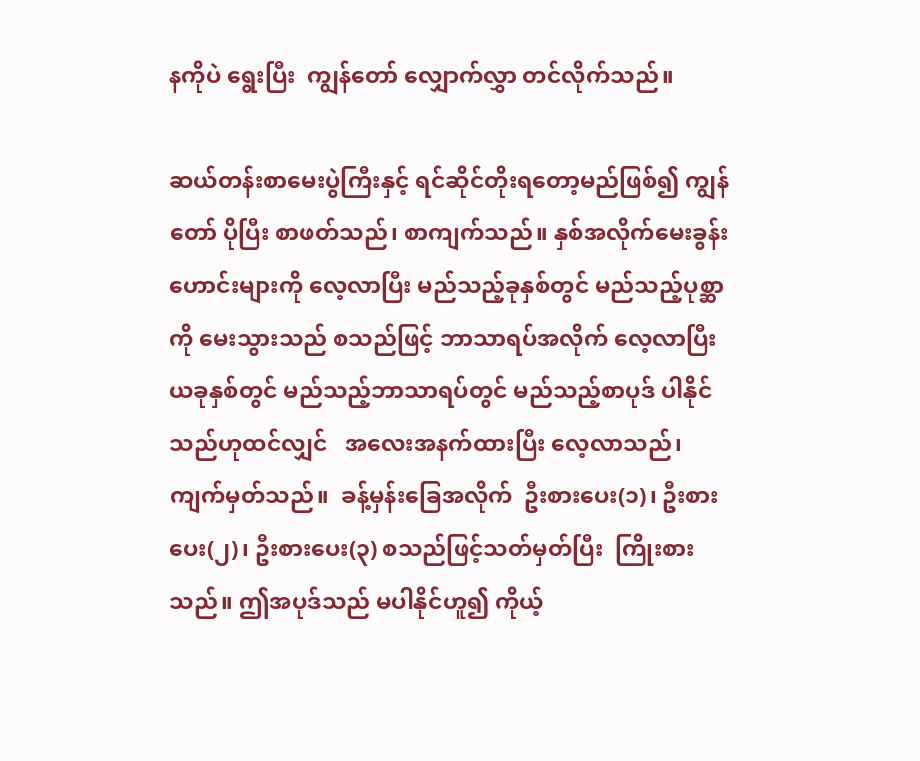နကိုပဲ ရွေးပြီး  ကျွန်တော် လျှောက်လွှာ တင်လိုက်သည်။

ဆယ်တန်းစာမေးပွဲကြီးနှင့် ရင်ဆိုင်တိုးရတော့မည်ဖြစ်၍ ကျွန်တော် ပိုပြီး စာဖတ်သည်၊ စာကျက်သည်။ နှစ်အလိုက်မေးခွန်းဟောင်းများကို လေ့လာပြီး မည်သည့်ခုနှစ်တွင် မည်သည့်ပုစ္ဆာကို မေးသွားသည် စသည်ဖြင့် ဘာသာရပ်အလိုက် လေ့လာပြီး ယခုနှစ်တွင် မည်သည့်ဘာသာရပ်တွင် မည်သည့်စာပုဒ် ပါနိုင်သည်ဟုထင်လျှင်   အလေးအနက်ထားပြီး လေ့လာသည်၊  ကျက်မှတ်သည်။  ခန့်မှန်းခြေအလိုက်  ဦးစားပေး(၁)၊ ဦးစားပေး(၂)၊ ဦးစားပေး(၃) စသည်ဖြင့်သတ်မှတ်ပြီး  ကြိုးစားသည်။ ဤအပုဒ်သည် မပါနိုင်ဟူ၍ ကိုယ့်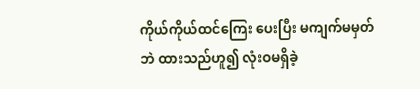ကိုယ်ကိုယ်ထင်ကြေး ပေးပြီး မကျက်မမှတ်ဘဲ ထားသည်ဟူ၍ လုံးဝမရှိခဲ့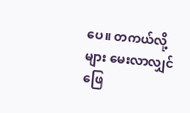ပေ။ တကယ်လို့များ မေးလာလျှင် ဖြေ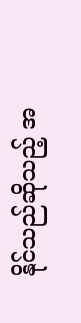နိုင်သည်ဆိုသည့် အ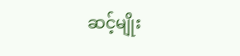ဆင့်မျိုး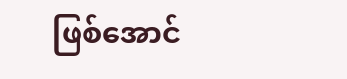ဖြစ်အောင်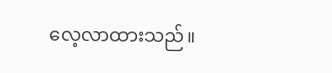လေ့လာထားသည်။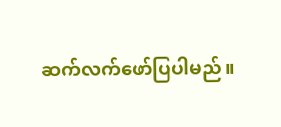ဆက်လက်ဖော်ပြပါမည်။